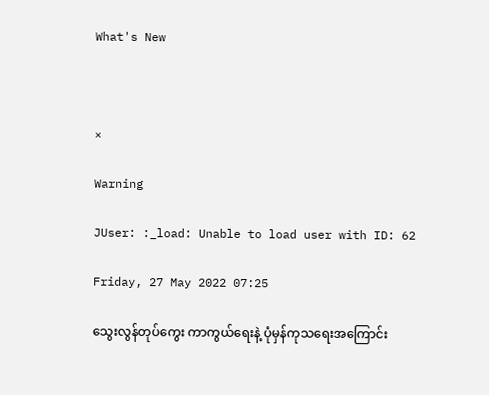What's New



×

Warning

JUser: :_load: Unable to load user with ID: 62

Friday, 27 May 2022 07:25

သွေးလွန်တုပ်ကွေး ကာကွယ်ရေးနဲ့ ပုံမှန်ကုသရေးအကြောင်း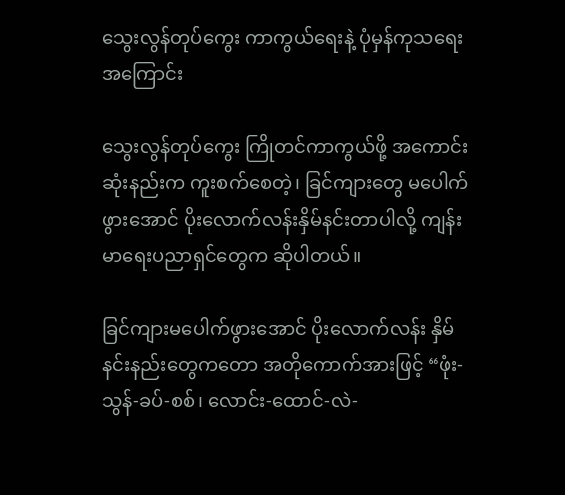သွေးလွန်တုပ်ကွေး ကာကွယ်ရေးနဲ့ ပုံမှန်ကုသရေးအကြောင်း

သွေးလွန်တုပ်ကွေး ကြိုတင်ကာကွယ်ဖို့ အကောင်းဆုံးနည်းက ကူးစက်စေတဲ့၊ ခြင်ကျားတွေ မပေါက်ဖွားအောင် ပိုးလောက်လန်းနှိမ်နင်းတာပါလို့ ကျန်းမာရေးပညာရှင်တွေက ဆိုပါတယ်။

ခြင်ကျားမပေါက်ဖွားအောင် ပိုးလောက်လန်း နှိမ်နင်းနည်းတွေကတော အတိုကောက်အားဖြင့် “ဖုံး-သွန်-ခပ်-စစ်၊ လောင်း-ထောင်-လဲ-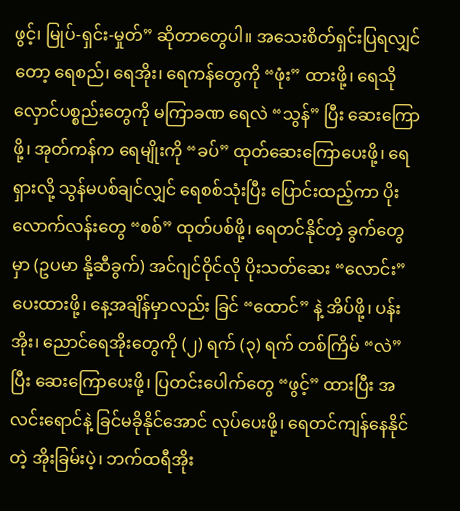ဖွင့်၊ မြုပ်-ရှင်း-မှုတ်” ဆိုတာတွေပါ။ အသေးစိတ်ရှင်းပြရလျှင်တော့ ရေစည်၊ ရေအိုး၊ ရေကန်တွေကို “ဖုံး” ထားဖို့၊ ရေသိုလှောင်ပစ္စည်းတွေကို မကြာခဏ ရေလဲ “သွန်” ပြီး ဆေးကြောဖို့၊ အုတ်ကန်က ရေမျိုးကို “ခပ်” ထုတ်ဆေးကြောပေးဖို့၊ ရေရှားလို့ သွန်မပစ်ချင်လျှင် ရေစစ်သုံးပြီး ပြောင်းထည့်ကာ ပိုးလောက်လန်းတွေ “စစ်” ထုတ်ပစ်ဖို့၊ ရေတင်နိုင်တဲ့ ခွက်တွေမှာ (ဥပမာ နို့ဆီခွက်) အင်ဂျင်ဝိုင်လို ပိုးသတ်ဆေး “လောင်း” ပေးထားဖို့၊ နေ့အချိန်မှာလည်း ခြင် “ထောင်” နဲ့ အိပ်ဖို့၊ ပန်းအိုး၊ ညောင်ရေအိုးတွေကို (၂) ရက် (၃) ရက် တစ်ကြိမ် “လဲ” ပြီး ဆေးကြောပေးဖို့၊ ပြတင်းပေါက်တွေ “ဖွင့်” ထားပြီး အလင်းရောင်နဲ့ ခြင်မခိုနိုင်အောင် လုပ်ပေးဖို့၊ ရေတင်ကျန်နေနိုင်တဲ့ အိုးခြမ်းပဲ့၊ ဘက်ထရီအိုး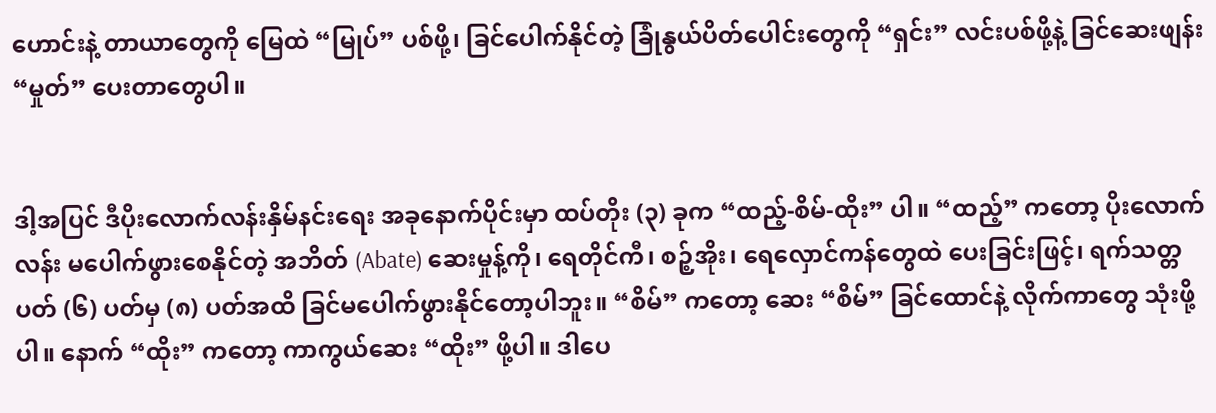ဟောင်းနဲ့ တာယာတွေကို မြေထဲ “မြုပ်” ပစ်ဖို့၊ ခြင်ပေါက်နိုင်တဲ့ ခြုံနွယ်ပိတ်ပေါင်းတွေကို “ရှင်း” လင်းပစ်ဖို့နဲ့ ခြင်ဆေးဖျန်း “မှုတ်” ပေးတာတွေပါ။


ဒါ့အပြင် ဒီပိုးလောက်လန်းနှိမ်နင်းရေး အခုနောက်ပိုင်းမှာ ထပ်တိုး (၃) ခုက “ထည့်-စိမ်-ထိုး” ပါ။ “ထည့်” ကတော့ ပိုးလောက်လန်း မပေါက်ဖွားစေနိုင်တဲ့ အဘိတ် (Abate) ဆေးမှုန့်ကို၊ ရေတိုင်ကီ၊ စဉ့်အိုး၊ ရေလှောင်ကန်တွေထဲ ပေးခြင်းဖြင့်၊ ရက်သတ္တပတ် (၆) ပတ်မှ (၈) ပတ်အထိ ခြင်မပေါက်ဖွားနိုင်တော့ပါဘူး။ “စိမ်” ကတော့ ဆေး “စိမ်” ခြင်ထောင်နဲ့ လိုက်ကာတွေ သုံးဖို့ပါ။ နောက် “ထိုး” ကတော့ ကာကွယ်ဆေး “ထိုး” ဖို့ပါ။ ဒါပေ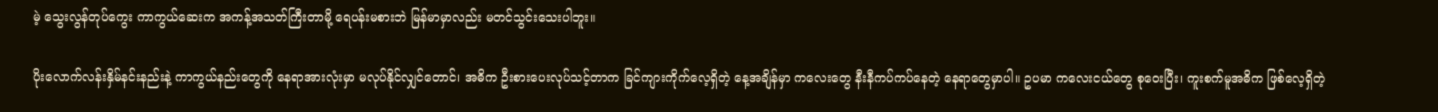မဲ့ သွေးလွန်တုပ်ကွေး ကာကွယ်ဆေးက အကန့်အသတ်ကြီးတာမို့ ရေပန်းမစားဘဲ မြန်မာမှာလည်း မတင်သွင်းသေးပါဘူး။

ပိုးလောက်လန်းနှိမ်နင်းနည်းနဲ့ ကာကွယ်နည်းတွေကို နေရာအားလုံးမှာ မလုပ်နိုင်လျှင်တောင်၊ အဓိက ဦးစားပေးလုပ်သင့်တာက ခြင်ကျားကိုက်လေ့ရှိတဲ့ နေ့အချိန်မှာ ကလေးတွေ နီးနီကပ်ကပ်နေတဲ့ နေရာတွေမှာပါ။ ဥပမာ ကလေးငယ်တွေ စုဝေးပြီး၊ ကူးစက်မူအဓိက ဖြစ်လေ့ရှိတဲ့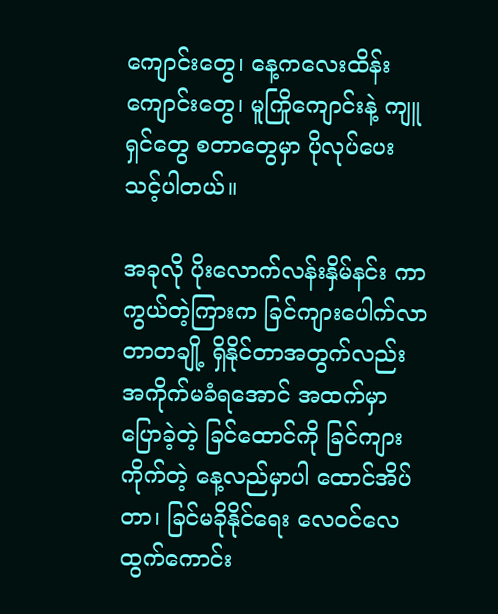ကျောင်းတွေ၊ နေ့ကလေးထိန်းကျောင်းတွေ၊ မူကြိုကျောင်းနဲ့ ကျူရှင်တွေ စတာတွေမှာ ပိုလုပ်ပေးသင့်ပါတယ်။

အခုလို ပိုးလောက်လန်းနှိမ်နင်း ကာကွယ်တဲ့ကြားက ခြင်ကျားပေါက်လာတာတချို့ ရှိနိုင်တာအတွက်လည်း အကိုက်မခံရအောင် အထက်မှာပြောခဲ့တဲ့ ခြင်ထောင်ကို ခြင်ကျားကိုက်တဲ့ နေ့လည်မှာပါ ထောင်အိပ်တာ၊ ခြင်မခိုနိုင်ရေး လေဝင်လေထွက်ကောင်း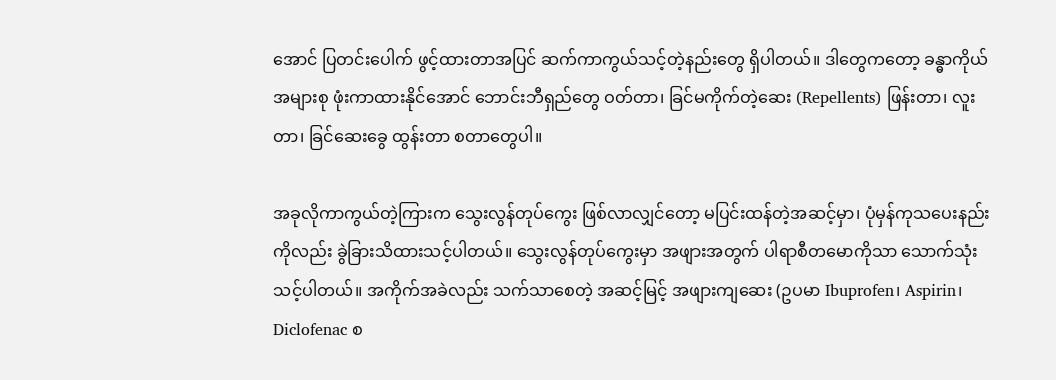အောင် ပြတင်းပေါက် ဖွင့်ထားတာအပြင် ဆက်ကာကွယ်သင့်တဲ့နည်းတွေ ရှိပါတယ်။ ဒါတွေကတော့ ခန္ဓာကိုယ်အများစု ဖုံးကာထားနိုင်အောင် ဘောင်းဘီရှည်တွေ ဝတ်တာ၊ ခြင်မကိုက်တဲ့ဆေး (Repellents) ဖြန်းတာ၊ လူးတာ၊ ခြင်ဆေးခွေ ထွန်းတာ စတာတွေပါ။

အခုလိုကာကွယ်တဲ့ကြားက သွေးလွန်တုပ်ကွေး ဖြစ်လာလျှင်တော့ မပြင်းထန်တဲ့အဆင့်မှာ၊ ပုံမှန်ကုသပေးနည်းကိုလည်း ခွဲခြားသိထားသင့်ပါတယ်။ သွေးလွန်တုပ်ကွေးမှာ အဖျားအတွက် ပါရာစီတမောကိုသာ သောက်သုံးသင့်ပါတယ်။ အကိုက်အခဲလည်း သက်သာစေတဲ့ အဆင့်မြင့် အဖျားကျဆေး (ဥပမာ Ibuprofen၊ Aspirin၊ Diclofenac စ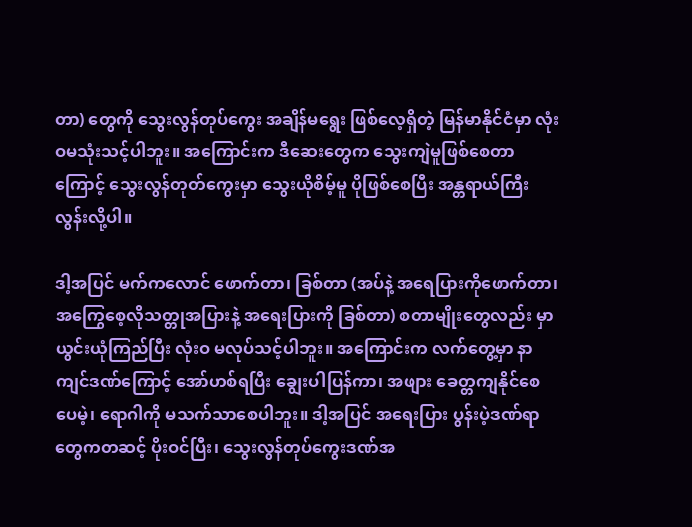တာ) တွေကို သွေးလွန်တုပ်ကွေး အချိန်မရွေး ဖြစ်လေ့ရှိတဲ့ မြန်မာနိုင်ငံမှာ လုံးဝမသုံးသင့်ပါဘူး။ အကြောင်းက ဒီဆေးတွေက သွေးကျဲမူဖြစ်စေတာကြောင့် သွေးလွန်တုတ်ကွေးမှာ သွေးယိုစိမ့်မူ ပိုဖြစ်စေပြီး အန္တရာယ်ကြီးလွန်းလို့ပါ။

ဒါ့အပြင် မက်ကလောင် ဖောက်တာ၊ ခြစ်တာ (အပ်နဲ့ အရေပြားကိုဖောက်တာ၊ အကြွေစေ့လိုသတ္တုအပြားနဲ့ အရေးပြားကို ခြစ်တာ) စတာမျိုးတွေလည်း မှာယွင်းယုံကြည်ပြီး လုံးဝ မလုပ်သင့်ပါဘူး။ အကြောင်းက လက်တွေ့မှာ နာကျင်ဒဏ်ကြောင့် အော်ဟစ်ရပြီး ချွေးပါပြန်ကာ၊ အဖျား ခေတ္တကျနိုင်စေပေမဲ့၊ ရောဂါကို မသက်သာစေပါဘူး။ ဒါ့အပြင် အရေးပြား ပွန်းပဲ့ဒဏ်ရာတွေကတဆင့် ပိုးဝင်ပြီး၊ သွေးလွန်တုပ်ကွေးဒဏ်အ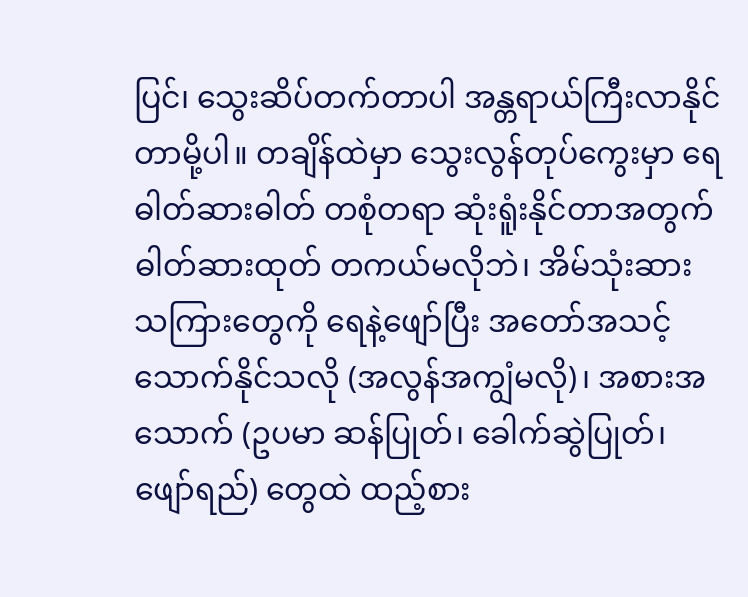ပြင်၊ သွေးဆိပ်တက်တာပါ အန္တရာယ်ကြီးလာနိုင်တာမို့ပါ။ တချိန်ထဲမှာ သွေးလွန်တုပ်ကွေးမှာ ရေဓါတ်ဆားဓါတ် တစုံတရာ ဆုံးရူံးနိုင်တာအတွက် ဓါတ်ဆားထုတ် တကယ်မလိုဘဲ၊ အိမ်သုံးဆား သကြားတွေကို ရေနဲ့ဖျော်ပြီး အတော်အသင့် သောက်နိုင်သလို (အလွန်အကျွံမလို)၊ အစားအသောက် (ဥပမာ ဆန်ပြုတ်၊ ခေါက်ဆွဲပြုတ်၊ ဖျော်ရည်) တွေထဲ ထည့်စား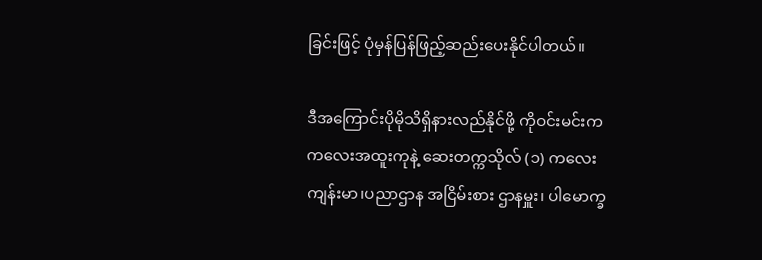ခြင်းဖြင့် ပုံမှန်ပြန်ဖြည့်ဆည်းပေးနိုင်ပါတယ်။

ဒီအကြောင်းပိုမိုသိရှိနားလည်နိုင်ဖို့ ကိုဝင်းမင်းက ကလေးအထူးကုနဲ့ ဆေးတက္ကသိုလ် (၁) ကလေးကျန်းမာ၊ပညာဌာန အငြိမ်းစား ဌာနမှူး၊ ပါမောက္ခ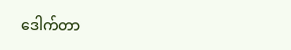ဒေါက်တာ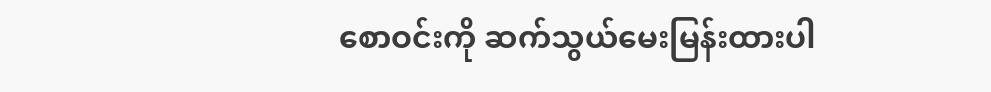စောဝင်းကို ဆက်သွယ်မေးမြန်းထားပါ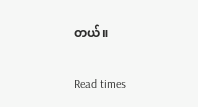တယ်။

Read times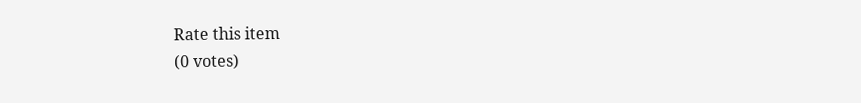Rate this item
(0 votes)